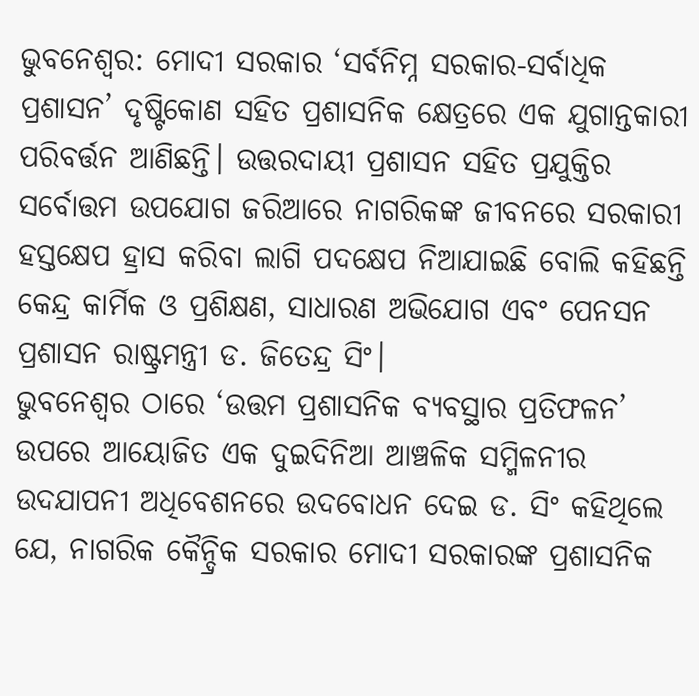ଭୁବନେଶ୍ୱର: ମୋଦୀ ସରକାର ‘ସର୍ବନିମ୍ନ ସରକାର-ସର୍ବାଧିକ ପ୍ରଶାସନ’ ଦୃଷ୍ଟିକୋଣ ସହିତ ପ୍ରଶାସନିକ କ୍ଷେତ୍ରରେ ଏକ ଯୁଗାନ୍ତକାରୀ ପରିବର୍ତ୍ତନ ଆଣିଛନ୍ତି। ଉତ୍ତରଦାୟୀ ପ୍ରଶାସନ ସହିତ ପ୍ରଯୁକ୍ତିର ସର୍ବୋତ୍ତମ ଉପଯୋଗ ଜରିଆରେ ନାଗରିକଙ୍କ ଜୀବନରେ ସରକାରୀ ହସ୍ତକ୍ଷେପ ହ୍ରାସ କରିବା ଲାଗି ପଦକ୍ଷେପ ନିଆଯାଇଛି ବୋଲି କହିଛନ୍ତି କେନ୍ଦ୍ର କାର୍ମିକ ଓ ପ୍ରଶିକ୍ଷଣ, ସାଧାରଣ ଅଭିଯୋଗ ଏବଂ ପେନସନ ପ୍ରଶାସନ ରାଷ୍ଟ୍ରମନ୍ତ୍ରୀ ଡ. ଜିତେନ୍ଦ୍ର ସିଂ।
ଭୁବନେଶ୍ୱର ଠାରେ ‘ଉତ୍ତମ ପ୍ରଶାସନିକ ବ୍ୟବସ୍ଥାର ପ୍ରତିଫଳନ’ ଉପରେ ଆୟୋଜିତ ଏକ ଦୁଇଦିନିଆ ଆଞ୍ଚଳିକ ସମ୍ମିଳନୀର ଉଦଯାପନୀ ଅଧିବେଶନରେ ଉଦବୋଧନ ଦେଇ ଡ. ସିଂ କହିଥିଲେ ଯେ, ନାଗରିକ କୈନ୍ଦ୍ରିକ ସରକାର ମୋଦୀ ସରକାରଙ୍କ ପ୍ରଶାସନିକ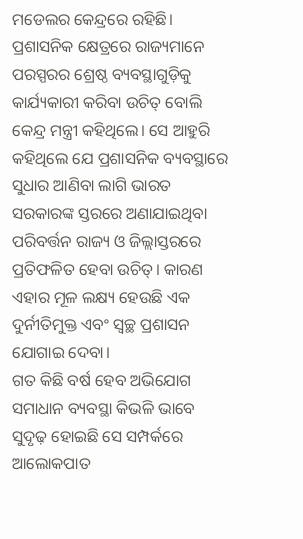ମଡେଲର କେନ୍ଦ୍ରରେ ରହିଛି। ପ୍ରଶାସନିକ କ୍ଷେତ୍ରରେ ରାଜ୍ୟମାନେ ପରସ୍ପରର ଶ୍ରେଷ୍ଠ ବ୍ୟବସ୍ଥାଗୁଡ଼ିକୁ କାର୍ଯ୍ୟକାରୀ କରିବା ଉଚିତ୍ ବୋଲି କେନ୍ଦ୍ର ମନ୍ତ୍ରୀ କହିଥିଲେ। ସେ ଆହୁରି କହିଥିଲେ ଯେ ପ୍ରଶାସନିକ ବ୍ୟବସ୍ଥାରେ ସୁଧାର ଆଣିବା ଲାଗି ଭାରତ ସରକାରଙ୍କ ସ୍ତରରେ ଅଣାଯାଇଥିବା ପରିବର୍ତ୍ତନ ରାଜ୍ୟ ଓ ଜିଲ୍ଲାସ୍ତରରେ ପ୍ରତିଫଳିତ ହେବା ଉଚିତ୍। କାରଣ ଏହାର ମୂଳ ଲକ୍ଷ୍ୟ ହେଉଛି ଏକ ଦୁର୍ନୀତିମୁକ୍ତ ଏବଂ ସ୍ବଚ୍ଛ ପ୍ରଶାସନ ଯୋଗାଇ ଦେବା।
ଗତ କିଛି ବର୍ଷ ହେବ ଅଭିଯୋଗ ସମାଧାନ ବ୍ୟବସ୍ଥା କିଭଳି ଭାବେ ସୁଦୃଢ଼ ହୋଇଛି ସେ ସମ୍ପର୍କରେ ଆଲୋକପାତ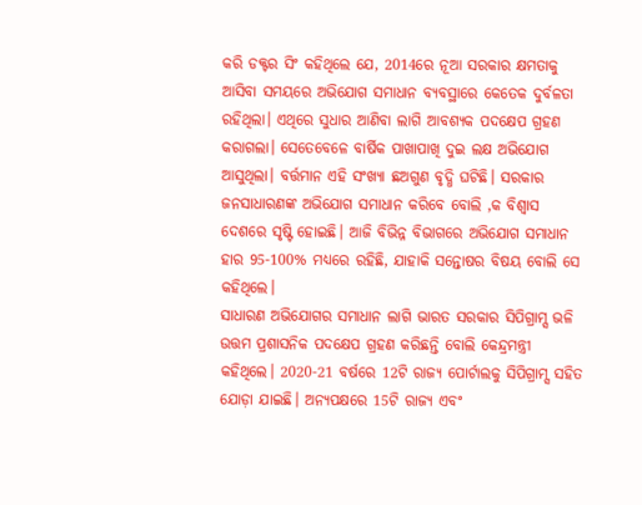କରି ଡକ୍ଟର ସିଂ କହିଥିଲେ ଯେ, 2014ରେ ନୂଆ ସରକାର କ୍ଷମତାକୁ ଆସିବା ସମୟରେ ଅଭିଯୋଗ ସମାଧାନ ବ୍ୟବସ୍ଥାରେ କେତେକ ଦୁର୍ବଳତା ରହିଥିଲା। ଏଥିରେ ସୁଧାର ଆଣିବା ଲାଗି ଆବଶ୍ୟକ ପଦକ୍ଷେପ ଗ୍ରହଣ କରାଗଲା। ସେତେବେଳେ ବାର୍ଷିକ ପାଖାପାଖି ଦୁଇ ଲକ୍ଷ ଅଭିଯୋଗ ଆସୁଥିଲା। ବର୍ତ୍ତମାନ ଏହି ସଂଖ୍ୟା ଛଅଗୁଣ ବୃଦ୍ଧି ଘଟିଛି। ସରକାର ଜନସାଧାରଣଙ୍କ ଅଭିଯୋଗ ସମାଧାନ କରିବେ ବୋଲି ,କ ବିଶ୍ବାସ ଦେଶରେ ସୃଷ୍ଟି ହୋଇଛି। ଆଜି ବିଭିନ୍ନ ବିଭାଗରେ ଅଭିଯୋଗ ସମାଧାନ ହାର 95-100% ମଧ୍ୟରେ ରହିଛି, ଯାହାକି ସନ୍ତୋଷର ବିଷୟ ବୋଲି ସେ କହିଥିଲେ।
ସାଧାରଣ ଅଭିଯୋଗର ସମାଧାନ ଲାଗି ଭାରତ ସରକାର ସିପିଗ୍ରାମ୍ସ ଭଳି ଉତ୍ତମ ପ୍ରଶାସନିକ ପଦକ୍ଷେପ ଗ୍ରହଣ କରିଛନ୍ତି ବୋଲି କେନ୍ଦ୍ରମନ୍ତ୍ରୀ କହିଥିଲେ। 2020-21 ବର୍ଷରେ 12ଟି ରାଜ୍ୟ ପୋର୍ଟାଲକୁ ସିପିଗ୍ରାମ୍ସ ସହିତ ଯୋଡ଼ା ଯାଇଛି। ଅନ୍ୟପକ୍ଷରେ 15ଟି ରାଜ୍ୟ ଏବଂ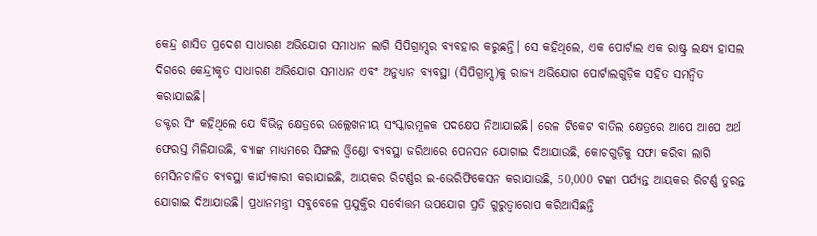କେନ୍ଦ୍ର ଶାସିତ ପ୍ରଦେଶ ସାଧାରଣ ଅଭିଯୋଗ ସମାଧାନ ଲାଗି ସିପିଗ୍ରାମ୍ସର ବ୍ୟବହାର କରୁଛନ୍ତି। ସେ କହିଥିଲେ, ଏକ ପୋର୍ଟାଲ ଏକ ରାଷ୍ଟ୍ର ଲକ୍ଷ୍ୟ ହାସଲ ଦିଗରେ କେନ୍ଦ୍ରୀକୃତ ସାଧାରଣ ଅଭିଯୋଗ ସମାଧାନ ଏବଂ ଅନୁଧ୍ୟାନ ବ୍ୟବସ୍ଥା (ସିପିଗ୍ରାମ୍ସ)କୁ ରାଜ୍ୟ ଅଭିଯୋଗ ପୋର୍ଟାଲଗୁଡ଼ିକ ସହିତ ସମନ୍ବିତ କରାଯାଇଛି।
ଡକ୍ଟର ସିଂ କହିଥିଲେ ଯେ ବିଭିନ୍ନ କ୍ଷେତ୍ରରେ ଉଲ୍ଲେଖନୀୟ ସଂସ୍କାରମୂଳକ ପଦକ୍ଷେପ ନିଆଯାଇଛି। ରେଳ ଟିକେଟ ବାତିଲ କ୍ଷେତ୍ରରେ ଆପେ ଆପେ ଅର୍ଥ ଫେରସ୍ତ ମିଳିଯାଉଛି, ବ୍ୟାଙ୍କ ମାଧ୍ୟମରେ ସିଙ୍ଗଲ ଓ୍ବିଣ୍ଡୋ ବ୍ୟବସ୍ଥା ଜରିଆରେ ପେନସନ ଯୋଗାଇ ଦିଆଯାଉଛି, କୋଚଗୁଡ଼ିକୁ ସଫା କରିବା ଲାଗି ମେସିନଚାଳିତ ବ୍ୟବସ୍ଥା କାର୍ଯ୍ୟକାରୀ କରାଯାଇଛି, ଆୟକର ରିଟର୍ଣ୍ଣର ଇ-ଭେରିଫିକେସନ କରାଯାଉଛି, 50,000 ଟଙ୍କା ପର୍ଯ୍ୟନ୍ତ ଆୟକର ରିଟର୍ଣ୍ଣ ତୁରନ୍ତ ଯୋଗାଇ ଦିଆଯାଉଛି। ପ୍ରଧାନମନ୍ତ୍ରୀ ସବୁବେଳେ ପ୍ରଯୁକ୍ତିର ସର୍ବୋତ୍ତମ ଉପଯୋଗ ପ୍ରତି ଗୁରୁତ୍ବାରୋପ କରିଆସିଛନ୍ତି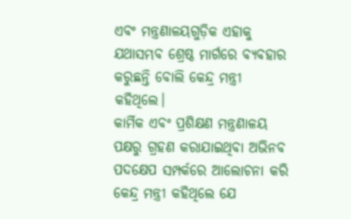ଏବଂ ମନ୍ତ୍ରଣାଳୟଗୁଡ଼ିକ ଏହାକୁ ଯଥାସମ୍ଭବ ଶ୍ରେଷ୍ଠ ମାର୍ଗରେ ବ୍ୟବହାର କରୁଛନ୍ତି ବୋଲି କେନ୍ଦ୍ର ମନ୍ତ୍ରୀ କହିଥିଲେ।
କାର୍ମିକ ଏବଂ ପ୍ରଶିକ୍ଷଣ ମନ୍ତ୍ରଣାଳୟ ପକ୍ଷରୁ ଗ୍ରହଣ କରାଯାଇଥିବା ଅଭିନବ ପଦକ୍ଷେପ ସମ୍ପର୍କରେ ଆଲୋଚନା କରି କେନ୍ଦ୍ର ମନ୍ତ୍ରୀ କହିଥିଲେ ଯେ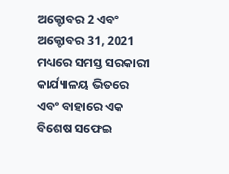ଅକ୍ଟୋବର 2 ଏବଂ ଅକ୍ଟୋବର 31, 2021 ମଧ୍ୟରେ ସମସ୍ତ ସରକାରୀ କାର୍ଯ୍ୟାଳୟ ଭିତରେ ଏବଂ ବାହାରେ ଏକ ବିଶେଷ ସଫେଇ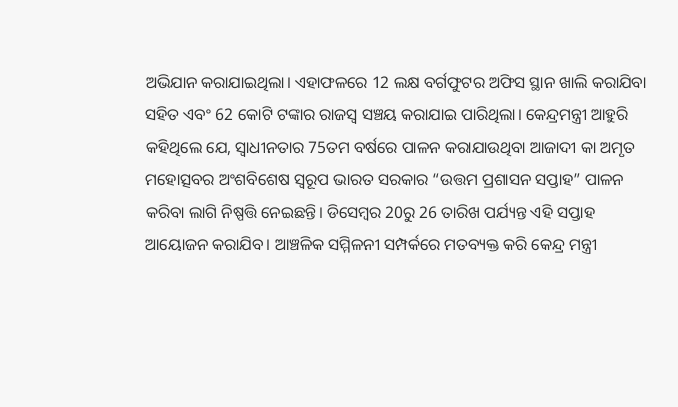ଅଭିଯାନ କରାଯାଇଥିଲା। ଏହାଫଳରେ 12 ଲକ୍ଷ ବର୍ଗଫୁଟର ଅଫିସ ସ୍ଥାନ ଖାଲି କରାଯିବା ସହିତ ଏବଂ 62 କୋଟି ଟଙ୍କାର ରାଜସ୍ବ ସଞ୍ଚୟ କରାଯାଇ ପାରିଥିଲା। କେନ୍ଦ୍ରମନ୍ତ୍ରୀ ଆହୁରି କହିଥିଲେ ଯେ, ସ୍ବାଧୀନତାର 75ତମ ବର୍ଷରେ ପାଳନ କରାଯାଉଥିବା ଆଜାଦୀ କା ଅମୃତ ମହୋତ୍ସବର ଅଂଶବିଶେଷ ସ୍ବରୂପ ଭାରତ ସରକାର “ଉତ୍ତମ ପ୍ରଶାସନ ସପ୍ତାହ” ପାଳନ କରିବା ଲାଗି ନିଷ୍ପତ୍ତି ନେଇଛନ୍ତି। ଡିସେମ୍ବର 20ରୁ 26 ତାରିଖ ପର୍ଯ୍ୟନ୍ତ ଏହି ସପ୍ତାହ ଆୟୋଜନ କରାଯିବ। ଆଞ୍ଚଳିକ ସମ୍ମିଳନୀ ସମ୍ପର୍କରେ ମତବ୍ୟକ୍ତ କରି କେନ୍ଦ୍ର ମନ୍ତ୍ରୀ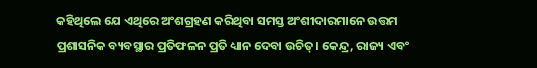କହିଥିଲେ ଯେ ଏଥିରେ ଅଂଶଗ୍ରହଣ କରିଥିବା ସମସ୍ତ ଅଂଶୀଦାରମାନେ ଉତ୍ତମ ପ୍ରଶାସନିକ ବ୍ୟବସ୍ଥାର ପ୍ରତିଫଳନ ପ୍ରତି ଧ୍ୟାନ ଦେବା ଉଚିତ୍। କେନ୍ଦ୍ର, ରାଜ୍ୟ ଏବଂ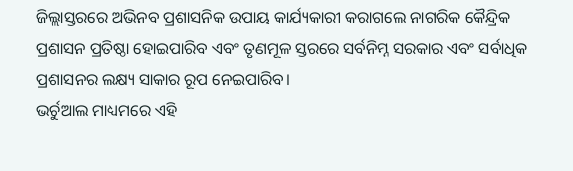ଜିଲ୍ଲାସ୍ତରରେ ଅଭିନବ ପ୍ରଶାସନିକ ଉପାୟ କାର୍ଯ୍ୟକାରୀ କରାଗଲେ ନାଗରିକ କୈନ୍ଦ୍ରିକ ପ୍ରଶାସନ ପ୍ରତିଷ୍ଠା ହୋଇପାରିବ ଏବଂ ତୃଣମୂଳ ସ୍ତରରେ ସର୍ବନିମ୍ନ ସରକାର ଏବଂ ସର୍ବାଧିକ ପ୍ରଶାସନର ଲକ୍ଷ୍ୟ ସାକାର ରୂପ ନେଇପାରିବ।
ଭର୍ଚୁଆଲ ମାଧ୍ୟମରେ ଏହି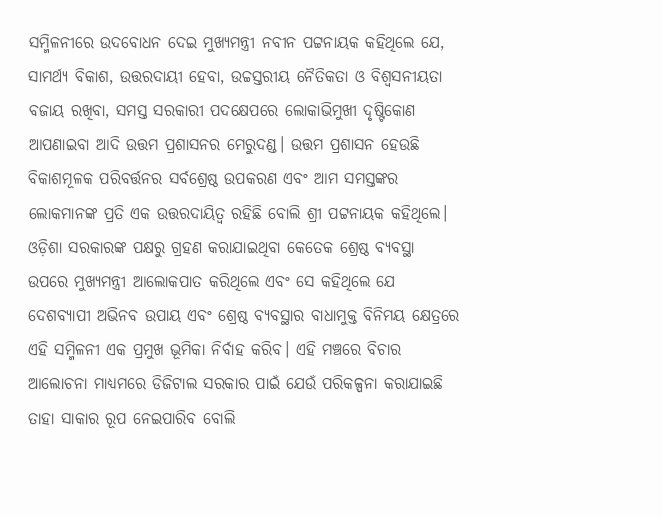ସମ୍ମିଳନୀରେ ଉଦବୋଧନ ଦେଇ ମୁଖ୍ୟମନ୍ତ୍ରୀ ନବୀନ ପଟ୍ଟନାୟକ କହିଥିଲେ ଯେ, ସାମର୍ଥ୍ୟ ବିକାଶ, ଉତ୍ତରଦାୟୀ ହେବା, ଉଚ୍ଚସ୍ତରୀୟ ନୈତିକତା ଓ ବିଶ୍ବସନୀୟତା ବଜାୟ ରଖିବା, ସମସ୍ତ ସରକାରୀ ପଦକ୍ଷେପରେ ଲୋକାଭିମୁଖୀ ଦୃଷ୍ଟିକୋଣ ଆପଣାଇବା ଆଦି ଉତ୍ତମ ପ୍ରଶାସନର ମେରୁଦଣ୍ଡ। ଉତ୍ତମ ପ୍ରଶାସନ ହେଉଛି ବିକାଶମୂଳକ ପରିବର୍ତ୍ତନର ସର୍ବଶ୍ରେଷ୍ଠ ଉପକରଣ ଏବଂ ଆମ ସମସ୍ତଙ୍କର ଲୋକମାନଙ୍କ ପ୍ରତି ଏକ ଉତ୍ତରଦାୟିତ୍ବ ରହିଛି ବୋଲି ଶ୍ରୀ ପଟ୍ଟନାୟକ କହିଥିଲେ।
ଓଡ଼ିଶା ସରକାରଙ୍କ ପକ୍ଷରୁ ଗ୍ରହଣ କରାଯାଇଥିବା କେତେକ ଶ୍ରେଷ୍ଠ ବ୍ୟବସ୍ଥା ଉପରେ ମୁଖ୍ୟମନ୍ତ୍ରୀ ଆଲୋକପାତ କରିଥିଲେ ଏବଂ ସେ କହିଥିଲେ ଯେ ଦେଶବ୍ୟାପୀ ଅଭିନବ ଉପାୟ ଏବଂ ଶ୍ରେଷ୍ଠ ବ୍ୟବସ୍ଥାର ବାଧାମୁକ୍ତ ବିନିମୟ କ୍ଷେତ୍ରରେ ଏହି ସମ୍ମିଳନୀ ଏକ ପ୍ରମୁଖ ଭୂମିକା ନିର୍ବାହ କରିବ। ଏହି ମଞ୍ଚରେ ବିଚାର ଆଲୋଚନା ମାଧ୍ୟମରେ ଡିଜିଟାଲ ସରକାର ପାଇଁ ଯେଉଁ ପରିକଳ୍ପନା କରାଯାଇଛି ତାହା ସାକାର ରୂପ ନେଇପାରିବ ବୋଲି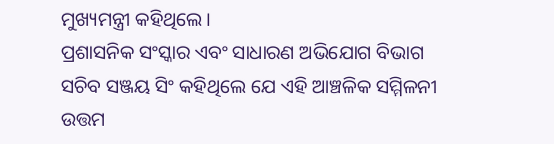ମୁଖ୍ୟମନ୍ତ୍ରୀ କହିଥିଲେ।
ପ୍ରଶାସନିକ ସଂସ୍କାର ଏବଂ ସାଧାରଣ ଅଭିଯୋଗ ବିଭାଗ ସଚିବ ସଞ୍ଜୟ ସିଂ କହିଥିଲେ ଯେ ଏହି ଆଞ୍ଚଳିକ ସମ୍ମିଳନୀ ଉତ୍ତମ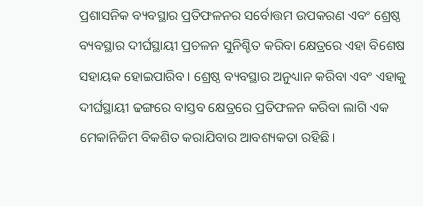ପ୍ରଶାସନିକ ବ୍ୟବସ୍ଥାର ପ୍ରତିଫଳନର ସର୍ବୋତ୍ତମ ଉପକରଣ ଏବଂ ଶ୍ରେଷ୍ଠ ବ୍ୟବସ୍ଥାର ଦୀର୍ଘସ୍ଥାୟୀ ପ୍ରଚଳନ ସୁନିଶ୍ଚିତ କରିବା କ୍ଷେତ୍ରରେ ଏହା ବିଶେଷ ସହାୟକ ହୋଇପାରିବ। ଶ୍ରେଷ୍ଠ ବ୍ୟବସ୍ଥାର ଅନୁଧ୍ୟାନ କରିବା ଏବଂ ଏହାକୁ ଦୀର୍ଘସ୍ଥାୟୀ ଢଙ୍ଗରେ ବାସ୍ତବ କ୍ଷେତ୍ରରେ ପ୍ରତିଫଳନ କରିବା ଲାଗି ଏକ ମେକାନିଜିମ ବିକଶିତ କରାଯିବାର ଆବଶ୍ୟକତା ରହିଛି।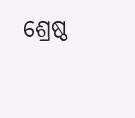ଶ୍ରେଷ୍ଠ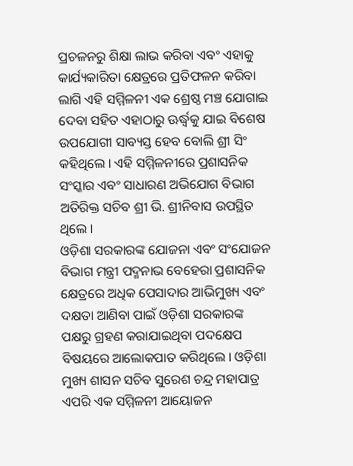ପ୍ରଚଳନରୁ ଶିକ୍ଷା ଲାଭ କରିବା ଏବଂ ଏହାକୁ କାର୍ଯ୍ୟକାରିତା କ୍ଷେତ୍ରରେ ପ୍ରତିଫଳନ କରିବା ଲାଗି ଏହି ସମ୍ମିଳନୀ ଏକ ଶ୍ରେଷ୍ଠ ମଞ୍ଚ ଯୋଗାଇ ଦେବା ସହିତ ଏହାଠାରୁ ଊର୍ଦ୍ଧ୍ବକୁ ଯାଇ ବିଶେଷ ଉପଯୋଗୀ ସାବ୍ୟସ୍ତ ହେବ ବୋଲି ଶ୍ରୀ ସିଂ କହିଥିଲେ। ଏହି ସମ୍ମିଳନୀରେ ପ୍ରଶାସନିକ ସଂସ୍କାର ଏବଂ ସାଧାରଣ ଅଭିଯୋଗ ବିଭାଗ ଅତିରିକ୍ତ ସଚିବ ଶ୍ରୀ ଭି. ଶ୍ରୀନିବାସ ଉପସ୍ଥିତ ଥିଲେ।
ଓଡ଼ିଶା ସରକାରଙ୍କ ଯୋଜନା ଏବଂ ସଂଯୋଜନ ବିଭାଗ ମନ୍ତ୍ରୀ ପଦ୍ମନାଭ ବେହେରା ପ୍ରଶାସନିକ କ୍ଷେତ୍ରରେ ଅଧିକ ପେସାଦାର ଆଭିମୁଖ୍ୟ ଏବଂ ଦକ୍ଷତା ଆଣିବା ପାଇଁ ଓଡ଼ିଶା ସରକାରଙ୍କ ପକ୍ଷରୁ ଗ୍ରହଣ କରାଯାଇଥିବା ପଦକ୍ଷେପ ବିଷୟରେ ଆଲୋକପାତ କରିଥିଲେ। ଓଡ଼ିଶା ମୁଖ୍ୟ ଶାସନ ସଚିବ ସୁରେଶ ଚନ୍ଦ୍ର ମହାପାତ୍ର ଏପରି ଏକ ସମ୍ମିଳନୀ ଆୟୋଜନ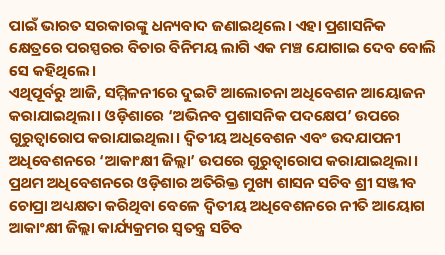ପାଇଁ ଭାରତ ସରକାରଙ୍କୁ ଧନ୍ୟବାଦ ଜଣାଇଥିଲେ। ଏହା ପ୍ରଶାସନିକ କ୍ଷେତ୍ରରେ ପରସ୍ପରର ବିଚାର ବିନିମୟ ଲାଗି ଏକ ମଞ୍ଚ ଯୋଗାଇ ଦେବ ବୋଲି ସେ କହିଥିଲେ।
ଏଥିପୂର୍ବରୁ ଆଜି, ସମ୍ମିଳନୀରେ ଦୁଇଟି ଆଲୋଚନା ଅଧିବେଶନ ଆୟୋଜନ କରାଯାଇଥିଲା। ଓଡ଼ିଶାରେ ‘ଅଭିନବ ପ୍ରଶାସନିକ ପଦକ୍ଷେପ’ ଉପରେ ଗୁରୁତ୍ବାରୋପ କରାଯାଇଥିଲା। ଦ୍ବିତୀୟ ଅଧିବେଶନ ଏବଂ ଉଦଯାପନୀ ଅଧିବେଶନରେ ‘ଆକାଂକ୍ଷୀ ଜିଲ୍ଲା’ ଉପରେ ଗୁରୁତ୍ବାରୋପ କରାଯାଇଥିଲା। ପ୍ରଥମ ଅଧିବେଶନରେ ଓଡ଼ିଶାର ଅତିରିକ୍ତ ମୁଖ୍ୟ ଶାସନ ସଚିବ ଶ୍ରୀ ସଞ୍ଜୀବ ଚୋପ୍ରା ଅଧ୍ୟକ୍ଷତା କରିଥିବା ବେଳେ ଦ୍ବିତୀୟ ଅଧିବେଶନରେ ନୀତି ଆୟୋଗ ଆକାଂକ୍ଷୀ ଜିଲ୍ଲା କାର୍ଯ୍ୟକ୍ରମର ସ୍ବତନ୍ତ୍ର ସଚିବ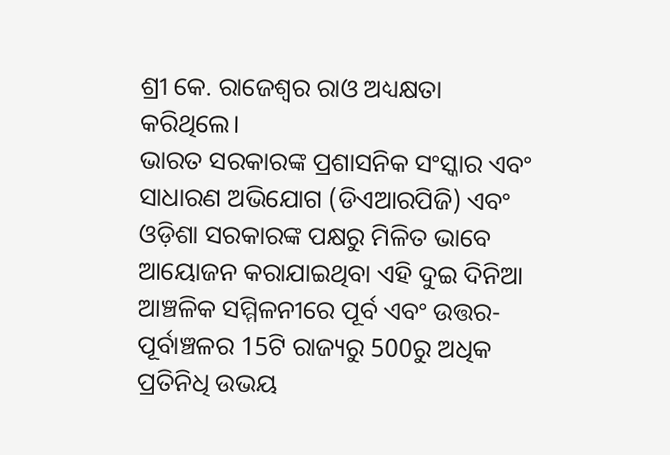ଶ୍ରୀ କେ. ରାଜେଶ୍ବର ରାଓ ଅଧ୍ୟକ୍ଷତା କରିଥିଲେ।
ଭାରତ ସରକାରଙ୍କ ପ୍ରଶାସନିକ ସଂସ୍କାର ଏବଂ ସାଧାରଣ ଅଭିଯୋଗ (ଡିଏଆରପିଜି) ଏବଂ ଓଡ଼ିଶା ସରକାରଙ୍କ ପକ୍ଷରୁ ମିଳିତ ଭାବେ ଆୟୋଜନ କରାଯାଇଥିବା ଏହି ଦୁଇ ଦିନିଆ ଆଞ୍ଚଳିକ ସମ୍ମିଳନୀରେ ପୂର୍ବ ଏବଂ ଉତ୍ତର-ପୂର୍ବାଞ୍ଚଳର 15ଟି ରାଜ୍ୟରୁ 500ରୁ ଅଧିକ ପ୍ରତିନିଧି ଉଭୟ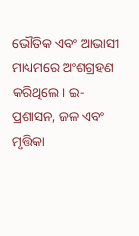ଭୌତିକ ଏବଂ ଆଭାସୀ ମାଧ୍ୟମରେ ଅଂଶଗ୍ରହଣ କରିଥିଲେ। ଇ-ପ୍ରଶାସନ, ଜଳ ଏବଂ ମୃତ୍ତିକା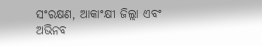ସଂରକ୍ଷଣ, ଆକାଂକ୍ଷୀ ଜିଲ୍ଲା ଏବଂ ଅଭିନବ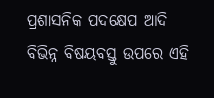ପ୍ରଶାସନିକ ପଦକ୍ଷେପ ଆଦି ବିଭିନ୍ନ ବିଷୟବସ୍ତୁ ଉପରେ ଏହି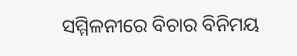ସମ୍ମିଳନୀରେ ବିଚାର ବିନିମୟ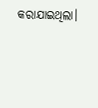କରାଯାଇଥିଲା।